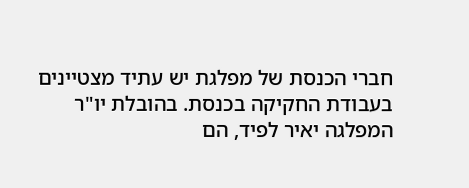חברי הכנסת של מפלגת יש עתיד מצטיינים בעבודת החקיקה בכנסת. בהובלת יו"ר המפלגה יאיר לפיד, הם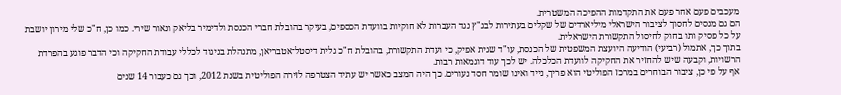מעכבים פעם אחר פעם את התקדמות ההפיכה המשטרית.
הם גם מנסים לחסוך לציבור הישראלי מיליארדים של שקלים בעתירות לבג"ץ נגד העברות לא חוקיות בוועדת הכספים, בעיקר בהובלת חברי הכנסת ולדימיר בליאק ונאור שירי. כמו כן, ח"כ שלי מירון יושבת על כל פסיק ותו בחוק לחיסול התקשורת הישראלית.
בתוך כך, אתמול (רביעי) הודיעה היועצת המשפטית של הכנסת, עו"ד שגית אפיק, כי ועדת התקשורת, בהובלת ח"כ גלית דיסטל־אטבריאן, מתנהלת בניגוד לכללי עבודת החקיקה וכי הדבר פוגע בהפרדת הרשויות, וקבעה שיש להחזיר את החקיקה לוועדת הכלכלה. יש לכך עוד דוגמאות רבות.
אף על פי כן, ציבור הבוחרים במרכז הפוליטי הוא פריך, נייד ואינו שומר חסד נעורים. כך היה המצב כאשר יש עתיד הצטרפה לזירה הפוליטית בשנת 2012, וכך גם כעבור 14 שנים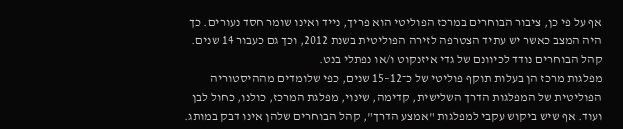אף על פי כן, ציבור הבוחרים במרכז הפוליטי הוא פריך, נייד ואינו שומר חסד נעורים. כך היה המצב כאשר יש עתיד הצטרפה לזירה הפוליטית בשנת 2012, וכך גם כעבור 14 שנים. קהל הבוחרים נודד לכיוונם של גדי איזנקוט ו/או נפתלי בנט.
מפלגות מרכז הן בעלות תוקף פוליטי של כ־12–15 שנים, כפי שלומדים מההיסטוריה הפוליטית של המפלגות הדרך השלישית, קדימה, שינוי, מפלגת המרכז, כולנו, כחול לבן ועוד. אף שיש ביקוש עקבי למפלגות "אמצע הדרך", קהל הבוחרים שלהן אינו דבק במותג.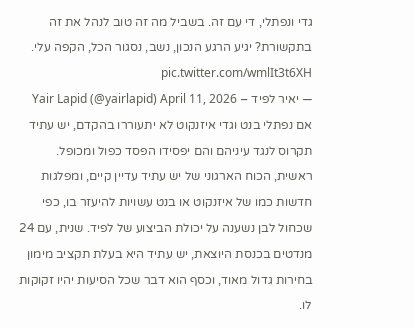גדי ונפתלי, די עם זה. בשביל מה זה טוב לנהל את זה בתקשורת? יגיע הרגע הנכון, נשב, נסגור הכל, הקפה עלי. pic.twitter.com/wmlIt3t6XH
— יאיר לפיד – Yair Lapid (@yairlapid) April 11, 2026
אם נפתלי בנט וגדי איזנקוט לא יתעוררו בהקדם, יש עתיד תקרוס לנגד עיניהם והם יפסידו הפסד כפול ומכופל.
ראשית, הכוח הארגוני של יש עתיד עדיין קיים, ומפלגות חדשות כמו של איזנקוט או בנט עשויות להיעזר בו, כפי שכחול לבן נשענה על יכולת הביצוע של לפיד. שנית, עם 24 מנדטים בכנסת היוצאת, יש עתיד היא בעלת תקציב מימון בחירות גדול מאוד, וכסף הוא דבר שכל הסיעות יהיו זקוקות לו.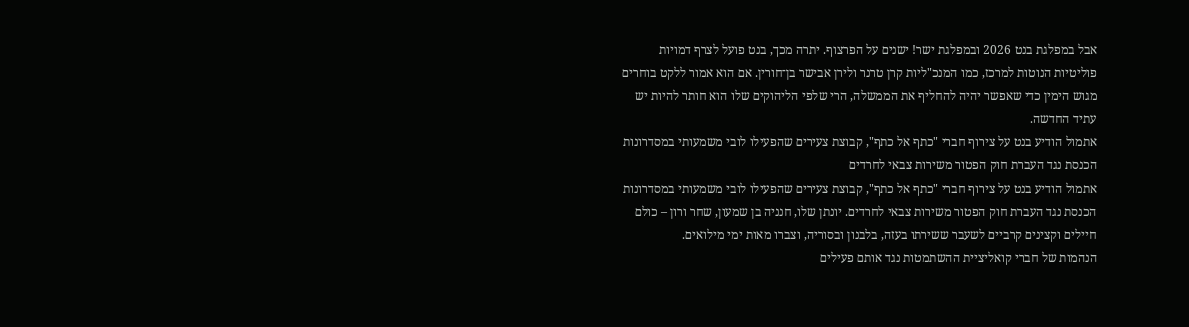אבל במפלגת בנט 2026 ובמפלגת ישר! ישנים על הפרצוף. יתרה מכך, בנט פועל לצרף דמויות פוליטיות הנוטות למרכז, כמו המנכ"ליות קרן טרנר ולירן אבישר בן־חורין. אם הוא אמור ללקט בוחרים מגוש הימין כדי שאפשר יהיה להחליף את הממשלה, הרי שלפי הליהוקים שלו הוא חותר להיות יש עתיד החדשה.
אתמול הודיע בנט על צירוף חברי "כתף אל כתף", קבוצת צעירים שהפעילו לובי משמעותי במסדרונות הכנסת נגד העברת חוק הפטור משירות צבאי לחרדים
אתמול הודיע בנט על צירוף חברי "כתף אל כתף", קבוצת צעירים שהפעילו לובי משמעותי במסדרונות הכנסת נגד העברת חוק הפטור משירות צבאי לחרדים. יונתן שלו, חנניה בן שמעון, שחר ורון – כולם חיילים וקצינים קרביים לשעבר ששירתו בעזה, בלבנון ובסוריה, וצברו מאות ימי מילואים.
הנהמות של חברי קואליציית ההשתמטות נגד אותם פעילים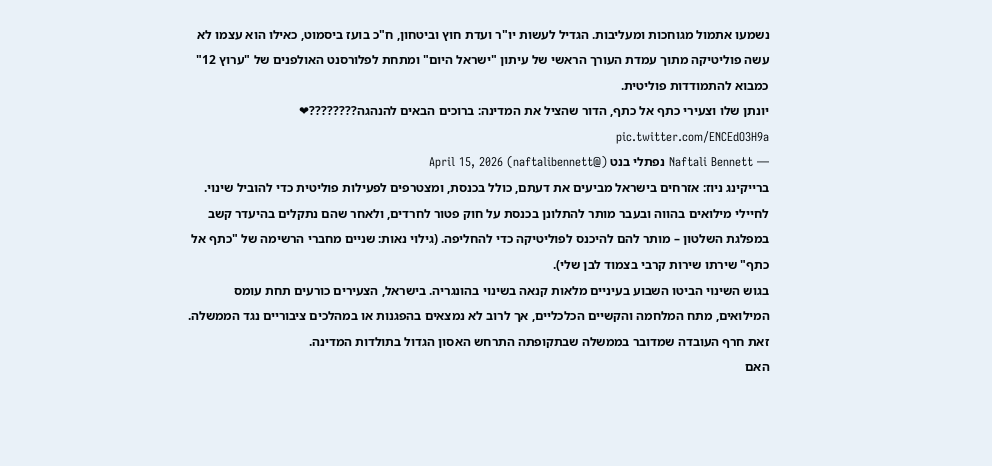נשמעו אתמול מגוחכות ומעליבות. הגדיל לעשות יו"ר ועדת חוץ וביטחון, ח"כ בועז ביסמוט, כאילו הוא עצמו לא עשה פוליטיקה מתוך עמדת העורך הראשי של עיתון "ישראל היום" ומתחת לפלורסנט האולפנים של "ערוץ 12" כמבוא להתמודדות פוליטית.
יונתן שלו וצעירי כתף אל כתף, הדור שהציל את המדינה: ברוכים הבאים להנהגה????????❤ pic.twitter.com/ENCEdO3H9a
— Naftali Bennett נפתלי בנט (@naftalibennett) April 15, 2026
ברייקינג ניוז: אזרחים בישראל מביעים את דעתם, כולל בכנסת, ומצטרפים לפעילות פוליטית כדי להוביל שינוי. לחיילי מילואים בהווה ובעבר מותר להתלונן בכנסת על חוק פטור לחרדים, ולאחר שהם נתקלים בהיעדר קשב במפלגת השלטון – מותר להם להיכנס לפוליטיקה כדי להחליפה. (גילוי נאות: שניים מחברי הרשימה של "כתף אל כתף" שירתו שירות קרבי בצמוד לבן שלי).
בגוש השינוי הביטו השבוע בעיניים מלאות קנאה בשינוי בהונגריה. בישראל, הצעירים כורעים תחת עומס המילואים, מתח המלחמה והקשיים הכלכליים, אך לרוב לא נמצאים בהפגנות או במהלכים ציבוריים נגד הממשלה. זאת חרף העובדה שמדובר בממשלה שבתקופתה התרחש האסון הגדול בתולדות המדינה.
האם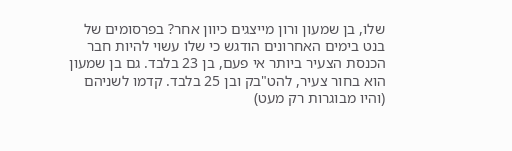שלו, בן שמעון ורון מייצגים כיוון אחר? בפרסומים של בנט בימים האחרונים הודגש כי שלו עשוי להיות חבר הכנסת הצעיר ביותר אי פעם, בן 23 בלבד. גם בן שמעון הוא בחור צעיר, להט"בק ובן 25 בלבד. קדמו לשניהם (והיו מבוגרות רק מעט)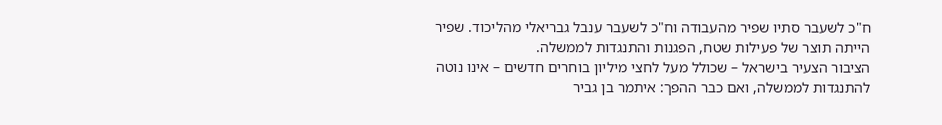ח"כ לשעבר סתיו שפיר מהעבודה וח"כ לשעבר ענבל גבריאלי מהליכוד. שפיר הייתה תוצר של פעילות שטח, הפגנות והתנגדות לממשלה.
הציבור הצעיר בישראל – שכולל מעל לחצי מיליון בוחרים חדשים – אינו נוטה להתנגדות לממשלה, ואם כבר ההפך: איתמר בן גביר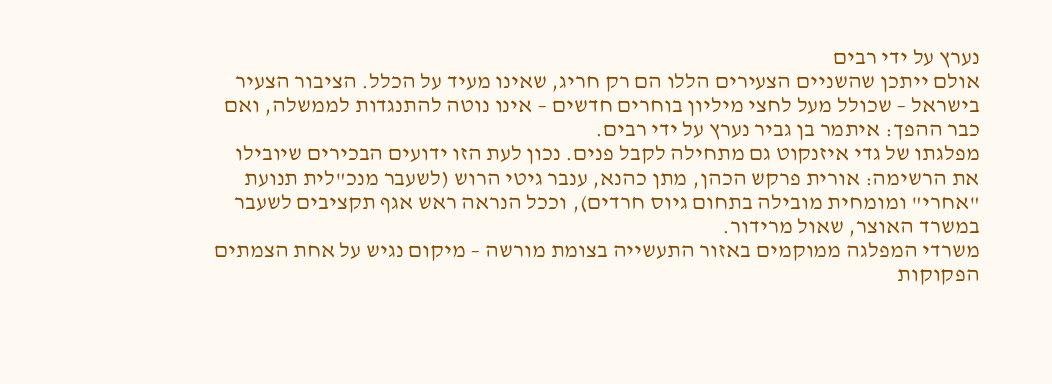נערץ על ידי רבים
אולם ייתכן שהשניים הצעירים הללו הם רק חריג, שאינו מעיד על הכלל. הציבור הצעיר בישראל – שכולל מעל לחצי מיליון בוחרים חדשים – אינו נוטה להתנגדות לממשלה, ואם כבר ההפך: איתמר בן גביר נערץ על ידי רבים.
מפלגתו של גדי איזנקוט גם מתחילה לקבל פנים. נכון לעת הזו ידועים הבכירים שיובילו את הרשימה: אורית פרקש הכהן, מתן כהנא, ענבר גיטי הרוש (לשעבר מנכ"לית תנועת "אחרי" ומומחית מובילה בתחום גיוס חרדים), וככל הנראה ראש אגף תקציבים לשעבר במשרד האוצר, שאול מרידור.
משרדי המפלגה ממוקמים באזור התעשייה בצומת מורשה – מיקום נגיש על אחת הצמתים הפקוקות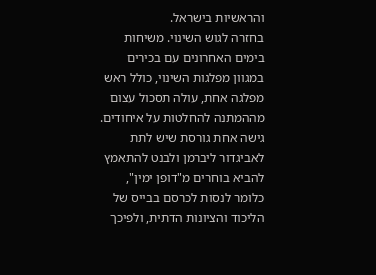והראשיות בישראל.
בחזרה לגוש השינוי. משיחות בימים האחרונים עם בכירים במגוון מפלגות השינוי, כולל ראש מפלגה אחת, עולה תסכול עצום מההמתנה להחלטות על איחודים.
גישה אחת גורסת שיש לתת לאביגדור ליברמן ולבנט להתאמץ להביא בוחרים מ"דופן ימין", כלומר לנסות לכרסם בבייס של הליכוד והציונות הדתית, ולפיכך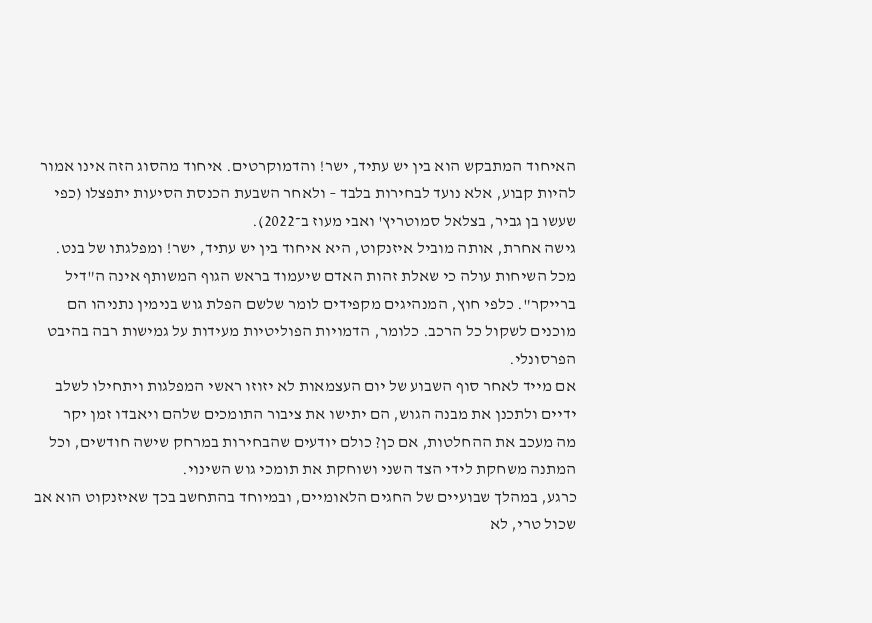האיחוד המתבקש הוא בין יש עתיד, ישר! והדמוקרטים. איחוד מהסוג הזה אינו אמור להיות קבוע, אלא נועד לבחירות בלבד – ולאחר השבעת הכנסת הסיעות יתפצלו (כפי שעשו בן גביר, בצלאל סמוטריץ' ואבי מעוז ב־2022).
גישה אחרת, אותה מוביל איזנקוט, היא איחוד בין יש עתיד, ישר! ומפלגתו של בנט. מכל השיחות עולה כי שאלת זהות האדם שיעמוד בראש הגוף המשותף אינה ה"דיל ברייקר". כלפי חוץ, המנהיגים מקפידים לומר שלשם הפלת גוש בנימין נתניהו הם מוכנים לשקול כל הרכב. כלומר, הדמויות הפוליטיות מעידות על גמישות רבה בהיבט הפרסונלי.
אם מייד לאחר סוף השבוע של יום העצמאות לא יזוזו ראשי המפלגות ויתחילו לשלב ידיים ולתכנן את מבנה הגוש, הם יתישו את ציבור התומכים שלהם ויאבדו זמן יקר
מה מעכב את ההחלטות, אם כן? כולם יודעים שהבחירות במרחק שישה חודשים, וכל המתנה משחקת לידי הצד השני ושוחקת את תומכי גוש השינוי.
כרגע, במהלך שבועיים של החגים הלאומיים, ובמיוחד בהתחשב בכך שאיזנקוט הוא אב שכול טרי, לא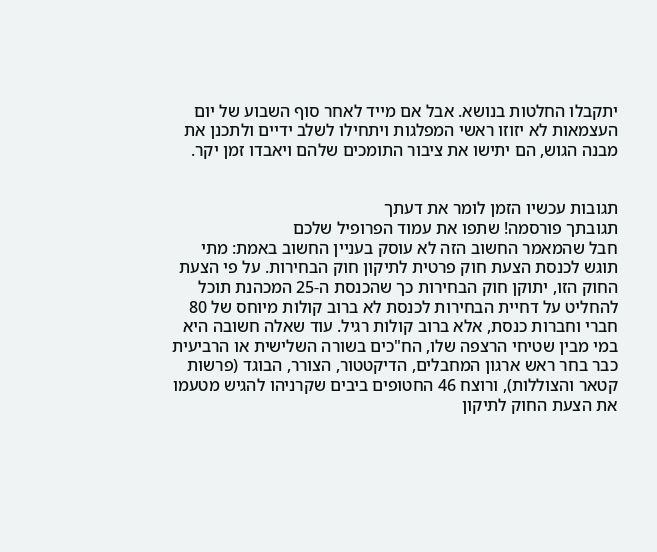יתקבלו החלטות בנושא. אבל אם מייד לאחר סוף השבוע של יום העצמאות לא יזוזו ראשי המפלגות ויתחילו לשלב ידיים ולתכנן את מבנה הגוש, הם יתישו את ציבור התומכים שלהם ויאבדו זמן יקר.


תגובות עכשיו הזמן לומר את דעתך
תגובתך פורסמה! שתפו את עמוד הפרופיל שלכם
חבל שהמאמר החשוב הזה לא עוסק בעניין החשוב באמת: מתי תוגש לכנסת הצעת חוק פרטית לתיקון חוק הבחירות. על פי הצעת החוק הזו, יתוקן חוק הבחירות כך שהכנסת ה-25 המכהנת תוכל להחליט על דחיית הבחירות לכנסת לא ברוב קולות מיוחס של 80 חברי וחברות כנסת, אלא ברוב קולות רגיל. עוד שאלה חשובה היא במי מבין שטיחי הרצפה שלו, הח"כים בשורה השלישית או הרביעית כבר בחר ראש ארגון המחבלים, הדיקטטור, הצורר, הבוגד (פרשות קטאר והצוללות), ורוצח 46 החטופים ביבים שקרניהו להגיש מטעמו את הצעת החוק לתיקון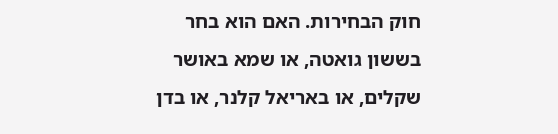חוק הבחירות. האם הוא בחר בששון גואטה, או שמא באושר שקלים, או באריאל קלנר, או בדן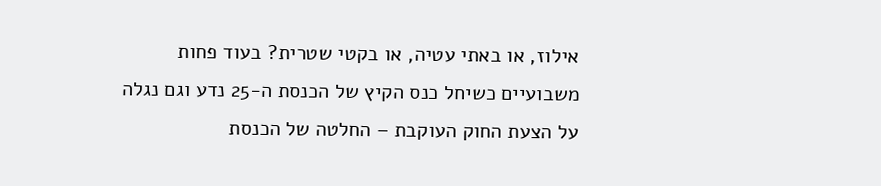אילוז, או באתי עטיה, או בקטי שטרית? בעוד פחות משבועיים כשיחל כנס הקיץ של הכנסת ה-25 נדע וגם נגלה על הצעת החוק העוקבת – החלטה של הכנסת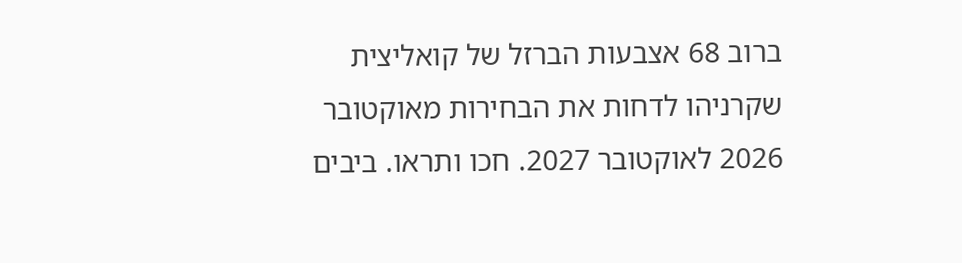ברוב 68 אצבעות הברזל של קואליצית שקרניהו לדחות את הבחירות מאוקטובר 2026 לאוקטובר 2027. חכו ותראו. ביבים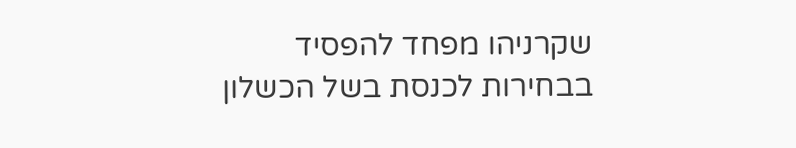שקרניהו מפחד להפסיד בבחירות לכנסת בשל הכשלון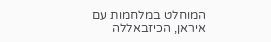המוחלט במלחמות עם איראן, הכיזבאללה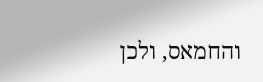והחמאס, ולכן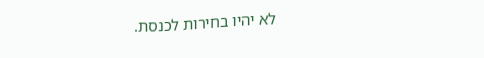לא יהיו בחירות לכנסת.